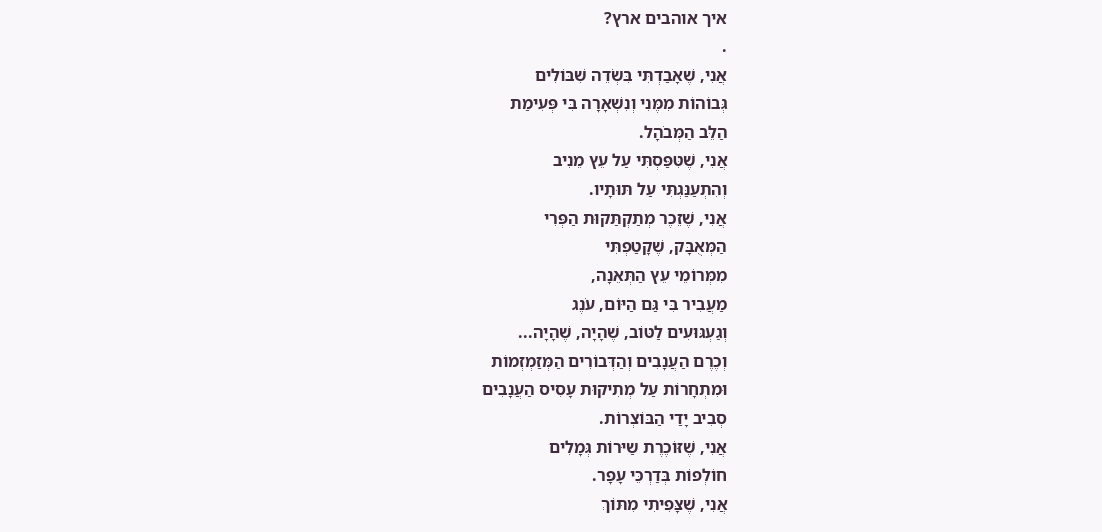איך אוהבים ארץ?
.
אֲנִי, שֶׁאָבַדְתִּי בִּשְׂדֵה שִׁבּוֹלִים
גְּבוֹהוֹת מִמֶּנִי וְנִשְׁאָרָה בִּי פְּעִימַת
הַלֵּב הַמְּבֹהָל.
אֲנִי, שֶׁטִּפַּסְתִּי עַל עֵץ מֵנִיב
וְהִתְעַנַּגְתִּי עַל תּוּתָיו.
אֲנִי, שֶׁזֵכֶר מְתַקְתַּקוּת הַפְּרִי
הַמְּאֻבָּק, שֶׁקָטַפְתִּי
מִמְּרוֹמֵי עֵץ הַתְּאֵנָה,
מַעֲבִיר בִּי גַּם הַיּוֹם, עֹנֶג
וְגַעְגּוּעִים לַטּוֹב, שֶׁהָיָה, שֶׁהָיָה...
וְכֶרֶם הַעֲנָבִים וְהַדְּבוֹרִים הַמְּזַמְזְמוֹת
וּמִתְחָרוֹת עַל מְתִיקוּת עָסִיס הַעֲנָבִים
סְבִיב יָדַי הַבּוֹצְרוֹת.
אֲנִי, שֶׁזּוֹכֶרֶת שַיּרוֹת גְּמָלִים
חוֹלְפוֹת בְּדַרְכֵּי עָפָר.
אֲנִי, שֶׁצָּפִיתִי מִתּוֹךְ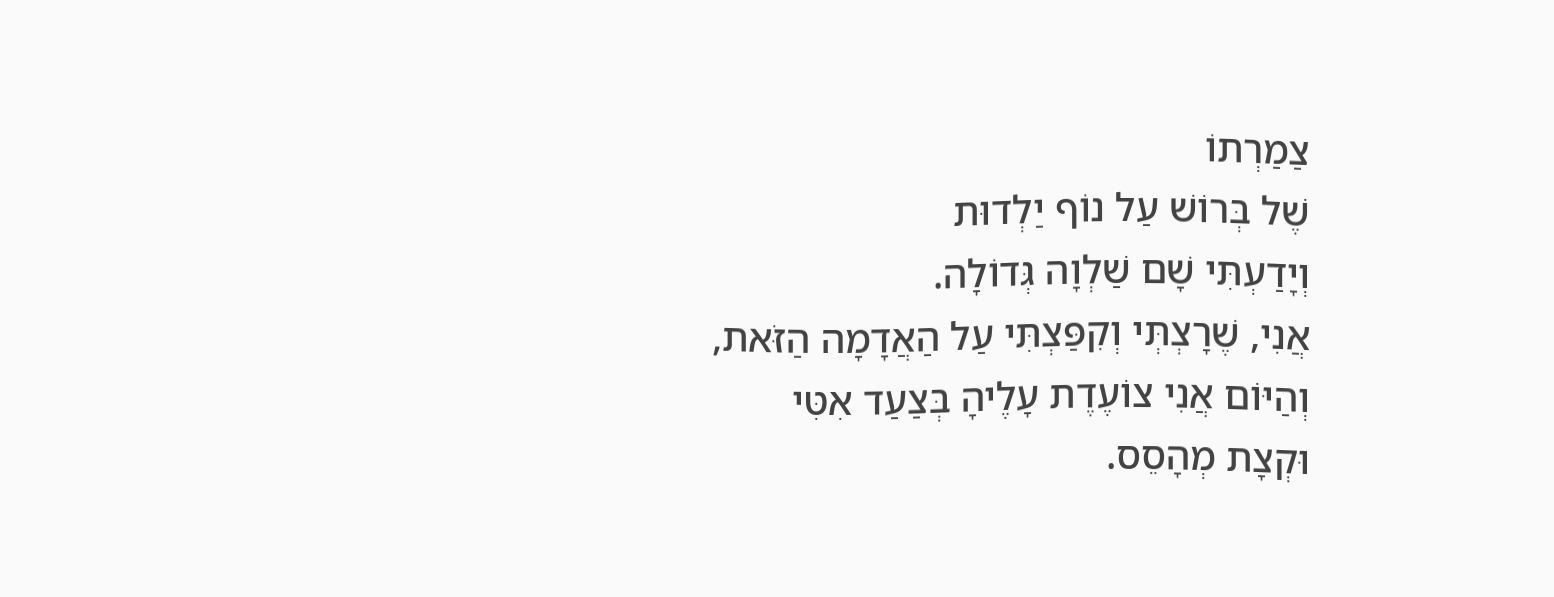צַמַרְתוֹ
שֶׁל בְּרוֹשׁ עַל נוֹף יַלְדוּת
וְיָדַעְתִּי שָׁם שַׁלְוָה גְּדוֹלָה.
אֲנִי, שֶׁרָצְתְּי וְקִפַּצְתִּי עַל הַאֲדָמָה הַזֹּאת,
וְהַיּוֹם אֲנִי צוֹעֶדֶת עָלֶיהָ בְּצַעַד אִטִּי
וּקְצָת מְהָסֵס.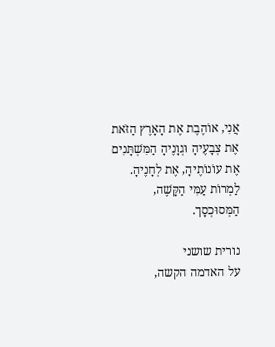אֲנִי, אוֹהֶבֶת אֶת הָאָרֶץ הַזֹּאת
אֶת צְבָעֶיהָ וּגְוָנֶיהָ הַמִּשְׁתָּנִים
אֶת עוֹנוֹתֶיהָ, אֶת לְחָנֶיהָ.
לַמְרוֹת עַמִּי הַקָּשֶׁה, הַמְּסוּכְסָך.

נורית שושני
על האדמה הקשה,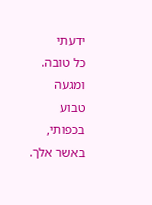ידעתי
כל טובה.
ומגעה
טבוע
בכפותי,
באשר אלך.